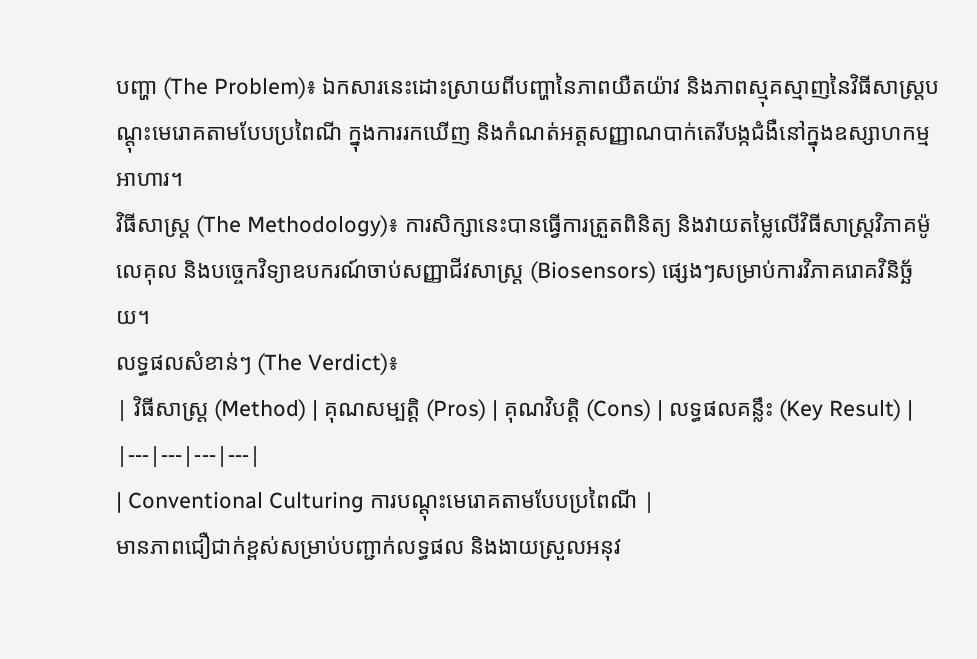បញ្ហា (The Problem)៖ ឯកសារនេះដោះស្រាយពីបញ្ហានៃភាពយឺតយ៉ាវ និងភាពស្មុគស្មាញនៃវិធីសាស្ត្របណ្តុះមេរោគតាមបែបប្រពៃណី ក្នុងការរកឃើញ និងកំណត់អត្តសញ្ញាណបាក់តេរីបង្កជំងឺនៅក្នុងឧស្សាហកម្មអាហារ។
វិធីសាស្ត្រ (The Methodology)៖ ការសិក្សានេះបានធ្វើការត្រួតពិនិត្យ និងវាយតម្លៃលើវិធីសាស្ត្រវិភាគម៉ូលេគុល និងបច្ចេកវិទ្យាឧបករណ៍ចាប់សញ្ញាជីវសាស្ត្រ (Biosensors) ផ្សេងៗសម្រាប់ការវិភាគរោគវិនិច្ឆ័យ។
លទ្ធផលសំខាន់ៗ (The Verdict)៖
| វិធីសាស្ត្រ (Method) | គុណសម្បត្តិ (Pros) | គុណវិបត្តិ (Cons) | លទ្ធផលគន្លឹះ (Key Result) |
|---|---|---|---|
| Conventional Culturing ការបណ្តុះមេរោគតាមបែបប្រពៃណី |
មានភាពជឿជាក់ខ្ពស់សម្រាប់បញ្ជាក់លទ្ធផល និងងាយស្រួលអនុវ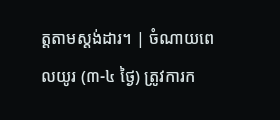ត្តតាមស្តង់ដារ។ | ចំណាយពេលយូរ (៣-៤ ថ្ងៃ) ត្រូវការក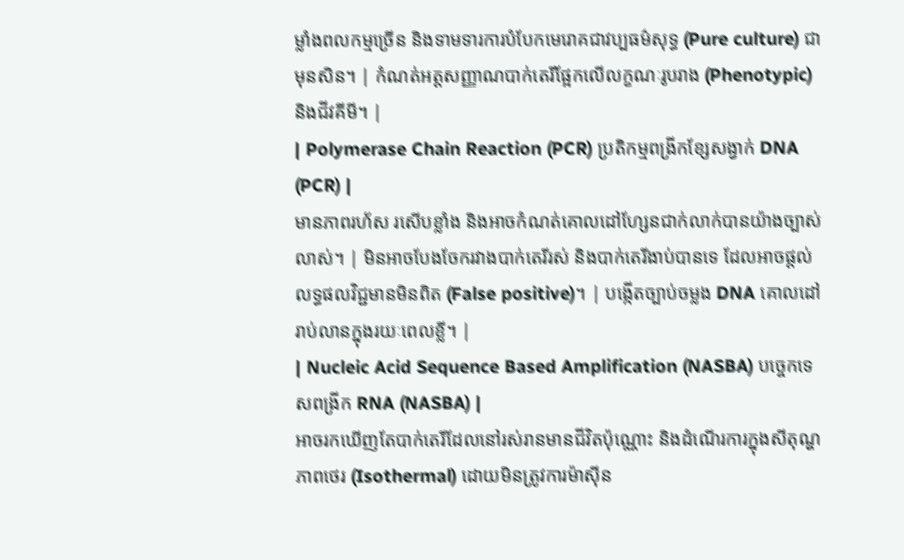ម្លាំងពលកម្មច្រើន និងទាមទារការបំបែកមេរោគជាវប្បធម៌សុទ្ធ (Pure culture) ជាមុនសិន។ | កំណត់អត្តសញ្ញាណបាក់តេរីផ្អែកលើលក្ខណៈរូបរាង (Phenotypic) និងជីវគីមី។ |
| Polymerase Chain Reaction (PCR) ប្រតិកម្មពង្រីកខ្សែសង្វាក់ DNA (PCR) |
មានភាពរហ័ស រសើបខ្លាំង និងអាចកំណត់គោលដៅហ្សែនជាក់លាក់បានយ៉ាងច្បាស់លាស់។ | មិនអាចបែងចែករវាងបាក់តេរីរស់ និងបាក់តេរីងាប់បានទេ ដែលអាចផ្តល់លទ្ធផលវិជ្ជមានមិនពិត (False positive)។ | បង្កើតច្បាប់ចម្លង DNA គោលដៅរាប់លានក្នុងរយៈពេលខ្លី។ |
| Nucleic Acid Sequence Based Amplification (NASBA) បច្ចេកទេសពង្រីក RNA (NASBA) |
អាចរកឃើញតែបាក់តេរីដែលនៅរស់រានមានជីវិតប៉ុណ្ណោះ និងដំណើរការក្នុងសីតុណ្ហភាពថេរ (Isothermal) ដោយមិនត្រូវការម៉ាស៊ីន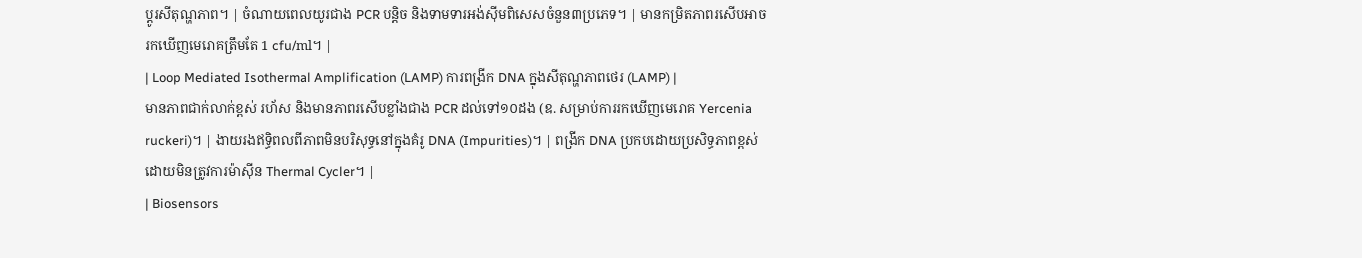ប្តូរសីតុណ្ហភាព។ | ចំណាយពេលយូរជាង PCR បន្តិច និងទាមទារអង់ស៊ីមពិសេសចំនួន៣ប្រភេទ។ | មានកម្រិតភាពរសើបអាចរកឃើញមេរោគត្រឹមតែ 1 cfu/ml។ |
| Loop Mediated Isothermal Amplification (LAMP) ការពង្រីក DNA ក្នុងសីតុណ្ហភាពថេរ (LAMP) |
មានភាពជាក់លាក់ខ្ពស់ រហ័ស និងមានភាពរសើបខ្លាំងជាង PCR ដល់ទៅ១០ដង (ឧ. សម្រាប់ការរកឃើញមេរោគ Yercenia ruckeri)។ | ងាយរងឥទ្ធិពលពីភាពមិនបរិសុទ្ធនៅក្នុងគំរូ DNA (Impurities)។ | ពង្រីក DNA ប្រកបដោយប្រសិទ្ធភាពខ្ពស់ដោយមិនត្រូវការម៉ាស៊ីន Thermal Cycler។ |
| Biosensors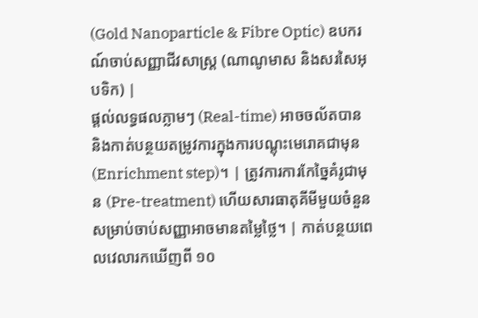(Gold Nanoparticle & Fibre Optic) ឧបករណ៍ចាប់សញ្ញាជីវសាស្ត្រ (ណាណូមាស និងសរសៃអុបទិក) |
ផ្តល់លទ្ធផលភ្លាមៗ (Real-time) អាចចល័តបាន និងកាត់បន្ថយតម្រូវការក្នុងការបណ្តុះមេរោគជាមុន (Enrichment step)។ | ត្រូវការការកែច្នៃគំរូជាមុន (Pre-treatment) ហើយសារធាតុគីមីមួយចំនួនសម្រាប់ចាប់សញ្ញាអាចមានតម្លៃថ្លៃ។ | កាត់បន្ថយពេលវេលារកឃើញពី ១០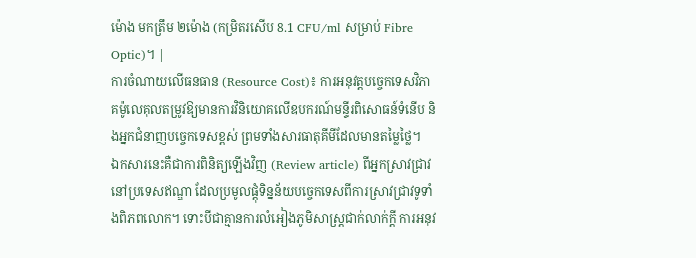ម៉ោង មកត្រឹម ២ម៉ោង (កម្រិតរសើប 8.1 CFU/ml សម្រាប់ Fibre Optic)។ |
ការចំណាយលើធនធាន (Resource Cost)៖ ការអនុវត្តបច្ចេកទេសវិភាគម៉ូលេគុលតម្រូវឱ្យមានការវិនិយោគលើឧបករណ៍មន្ទីរពិសោធន៍ទំនើប និងអ្នកជំនាញបច្ចេកទេសខ្ពស់ ព្រមទាំងសារធាតុគីមីដែលមានតម្លៃថ្លៃ។
ឯកសារនេះគឺជាការពិនិត្យឡើងវិញ (Review article) ពីអ្នកស្រាវជ្រាវនៅប្រទេសឥណ្ឌា ដែលប្រមូលផ្តុំទិន្នន័យបច្ចេកទេសពីការស្រាវជ្រាវទូទាំងពិភពលោក។ ទោះបីជាគ្មានការលំអៀងភូមិសាស្ត្រជាក់លាក់ក្តី ការអនុវ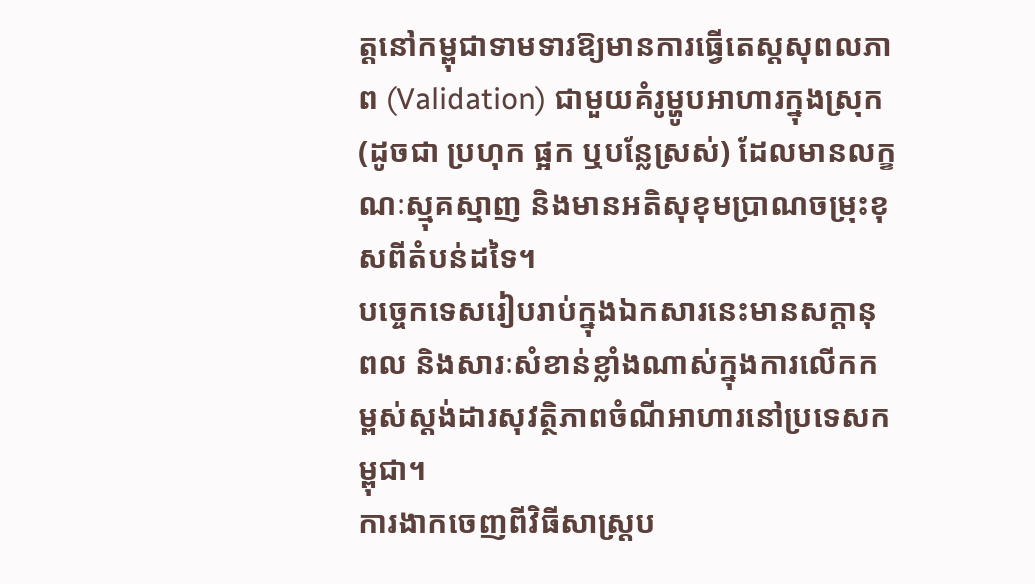ត្តនៅកម្ពុជាទាមទារឱ្យមានការធ្វើតេស្តសុពលភាព (Validation) ជាមួយគំរូម្ហូបអាហារក្នុងស្រុក (ដូចជា ប្រហុក ផ្អក ឬបន្លែស្រស់) ដែលមានលក្ខណៈស្មុគស្មាញ និងមានអតិសុខុមប្រាណចម្រុះខុសពីតំបន់ដទៃ។
បច្ចេកទេសរៀបរាប់ក្នុងឯកសារនេះមានសក្តានុពល និងសារៈសំខាន់ខ្លាំងណាស់ក្នុងការលើកកម្ពស់ស្តង់ដារសុវត្ថិភាពចំណីអាហារនៅប្រទេសកម្ពុជា។
ការងាកចេញពីវិធីសាស្ត្រប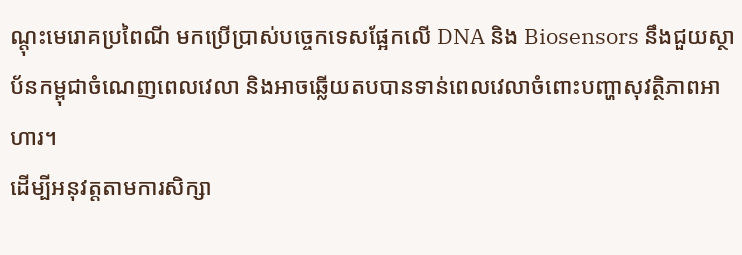ណ្តុះមេរោគប្រពៃណី មកប្រើប្រាស់បច្ចេកទេសផ្អែកលើ DNA និង Biosensors នឹងជួយស្ថាប័នកម្ពុជាចំណេញពេលវេលា និងអាចឆ្លើយតបបានទាន់ពេលវេលាចំពោះបញ្ហាសុវត្ថិភាពអាហារ។
ដើម្បីអនុវត្តតាមការសិក្សា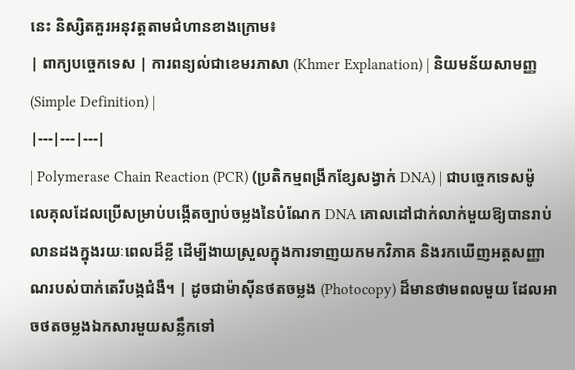នេះ និស្សិតគួរអនុវត្តតាមជំហានខាងក្រោម៖
| ពាក្យបច្ចេកទេស | ការពន្យល់ជាខេមរភាសា (Khmer Explanation) | និយមន័យសាមញ្ញ (Simple Definition) |
|---|---|---|
| Polymerase Chain Reaction (PCR) (ប្រតិកម្មពង្រីកខ្សែសង្វាក់ DNA) | ជាបច្ចេកទេសម៉ូលេគុលដែលប្រើសម្រាប់បង្កើតច្បាប់ចម្លងនៃបំណែក DNA គោលដៅជាក់លាក់មួយឱ្យបានរាប់លានដងក្នុងរយៈពេលដ៏ខ្លី ដើម្បីងាយស្រួលក្នុងការទាញយកមកវិភាគ និងរកឃើញអត្តសញ្ញាណរបស់បាក់តេរីបង្កជំងឺ។ | ដូចជាម៉ាស៊ីនថតចម្លង (Photocopy) ដ៏មានថាមពលមួយ ដែលអាចថតចម្លងឯកសារមួយសន្លឹកទៅ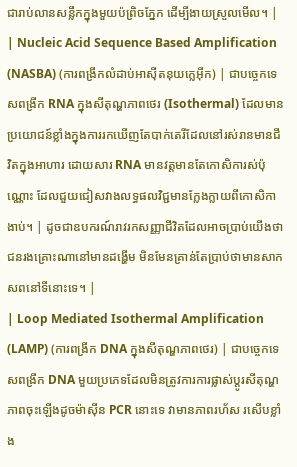ជារាប់លានសន្លឹកក្នុងមួយប៉ព្រិចភ្នែក ដើម្បីងាយស្រួលមើល។ |
| Nucleic Acid Sequence Based Amplification (NASBA) (ការពង្រីកលំដាប់អាស៊ីតនុយក្លេអ៊ីក) | ជាបច្ចេកទេសពង្រីក RNA ក្នុងសីតុណ្ហភាពថេរ (Isothermal) ដែលមានប្រយោជន៍ខ្លាំងក្នុងការរកឃើញតែបាក់តេរីដែលនៅរស់រានមានជីវិតក្នុងអាហារ ដោយសារ RNA មានវត្តមានតែកោសិការស់ប៉ុណ្ណោះ ដែលជួយជៀសវាងលទ្ធផលវិជ្ជមានក្លែងក្លាយពីកោសិកាងាប់។ | ដូចជាឧបករណ៍រាវរកសញ្ញាជីវិតដែលអាចប្រាប់យើងថាជនរងគ្រោះណានៅមានដង្ហើម មិនមែនគ្រាន់តែប្រាប់ថាមានសាកសពនៅទីនោះទេ។ |
| Loop Mediated Isothermal Amplification (LAMP) (ការពង្រីក DNA ក្នុងសីតុណ្ហភាពថេរ) | ជាបច្ចេកទេសពង្រីក DNA មួយប្រភេទដែលមិនត្រូវការការផ្លាស់ប្តូរសីតុណ្ហភាពចុះឡើងដូចម៉ាស៊ីន PCR នោះទេ វាមានភាពរហ័ស រសើបខ្លាំង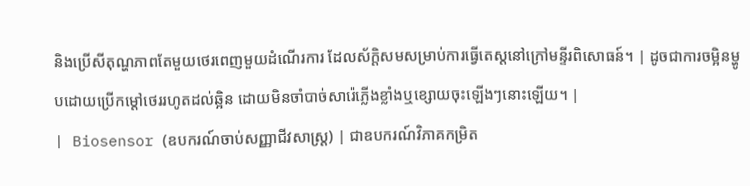និងប្រើសីតុណ្ហភាពតែមួយថេរពេញមួយដំណើរការ ដែលស័ក្តិសមសម្រាប់ការធ្វើតេស្តនៅក្រៅមន្ទីរពិសោធន៍។ | ដូចជាការចម្អិនម្ហូបដោយប្រើកម្តៅថេររហូតដល់ឆ្អិន ដោយមិនចាំបាច់សារ៉េភ្លើងខ្លាំងឬខ្សោយចុះឡើងៗនោះឡើយ។ |
| Biosensor (ឧបករណ៍ចាប់សញ្ញាជីវសាស្ត្រ) | ជាឧបករណ៍វិភាគកម្រិត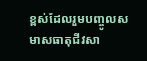ខ្ពស់ដែលរួមបញ្ចូលសមាសធាតុជីវសា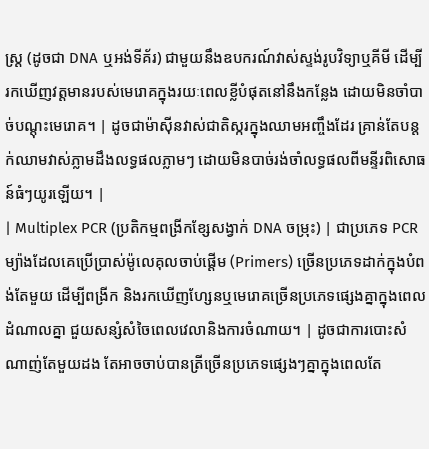ស្ត្រ (ដូចជា DNA ឬអង់ទីគ័រ) ជាមួយនឹងឧបករណ៍វាស់ស្ទង់រូបវិទ្យាឬគីមី ដើម្បីរកឃើញវត្តមានរបស់មេរោគក្នុងរយៈពេលខ្លីបំផុតនៅនឹងកន្លែង ដោយមិនចាំបាច់បណ្តុះមេរោគ។ | ដូចជាម៉ាស៊ីនវាស់ជាតិស្ករក្នុងឈាមអញ្ចឹងដែរ គ្រាន់តែបន្តក់ឈាមវាស់ភ្លាមដឹងលទ្ធផលភ្លាមៗ ដោយមិនបាច់រង់ចាំលទ្ធផលពីមន្ទីរពិសោធន៍ធំៗយូរឡើយ។ |
| Multiplex PCR (ប្រតិកម្មពង្រីកខ្សែសង្វាក់ DNA ចម្រុះ) | ជាប្រភេទ PCR ម្យ៉ាងដែលគេប្រើប្រាស់ម៉ូលេគុលចាប់ផ្តើម (Primers) ច្រើនប្រភេទដាក់ក្នុងបំពង់តែមួយ ដើម្បីពង្រីក និងរកឃើញហ្សែនឬមេរោគច្រើនប្រភេទផ្សេងគ្នាក្នុងពេលដំណាលគ្នា ជួយសន្សំសំចៃពេលវេលានិងការចំណាយ។ | ដូចជាការបោះសំណាញ់តែមួយដង តែអាចចាប់បានត្រីច្រើនប្រភេទផ្សេងៗគ្នាក្នុងពេលតែ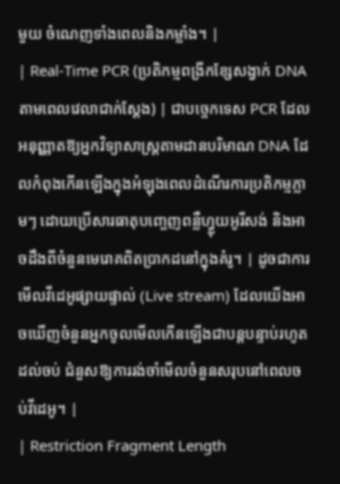មួយ ចំណេញទាំងពេលនិងកម្លាំង។ |
| Real-Time PCR (ប្រតិកម្មពង្រីកខ្សែសង្វាក់ DNA តាមពេលវេលាជាក់ស្តែង) | ជាបច្ចេកទេស PCR ដែលអនុញ្ញាតឱ្យអ្នកវិទ្យាសាស្ត្រតាមដានបរិមាណ DNA ដែលកំពុងកើនឡើងក្នុងអំឡុងពេលដំណើរការប្រតិកម្មភ្លាមៗ ដោយប្រើសារធាតុបញ្ចេញពន្លឺហ្វ្លុយអូរីសង់ និងអាចដឹងពីចំនួនមេរោគពិតប្រាកដនៅក្នុងគំរូ។ | ដូចជាការមើលវីដេអូផ្សាយផ្ទាល់ (Live stream) ដែលយើងអាចឃើញចំនួនអ្នកចូលមើលកើនឡើងជាបន្តបន្ទាប់រហូតដល់ចប់ ជំនួសឱ្យការរង់ចាំមើលចំនួនសរុបនៅពេលចប់វីដេអូ។ |
| Restriction Fragment Length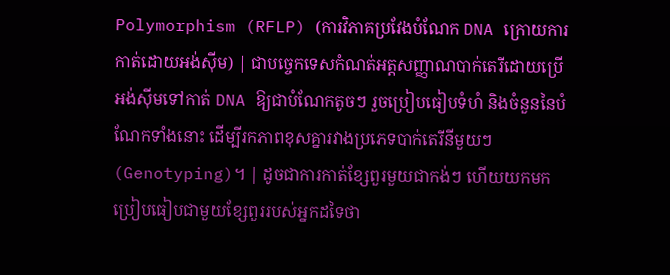Polymorphism (RFLP) (ការវិភាគប្រវែងបំណែក DNA ក្រោយការកាត់ដោយអង់ស៊ីម) | ជាបច្ចេកទេសកំណត់អត្តសញ្ញាណបាក់តេរីដោយប្រើអង់ស៊ីមទៅកាត់ DNA ឱ្យជាបំណែកតូចៗ រួចប្រៀបធៀបទំហំ និងចំនួននៃបំណែកទាំងនោះ ដើម្បីរកភាពខុសគ្នារវាងប្រភេទបាក់តេរីនីមួយៗ (Genotyping)។ | ដូចជាការកាត់ខ្សែពួរមួយជាកង់ៗ ហើយយកមកប្រៀបធៀបជាមួយខ្សែពួររបស់អ្នកដទៃថា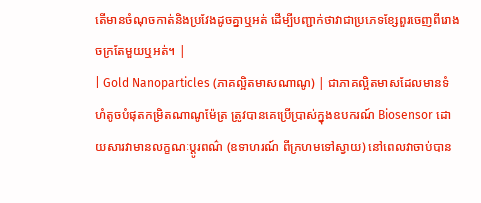តើមានចំណុចកាត់និងប្រវែងដូចគ្នាឬអត់ ដើម្បីបញ្ជាក់ថាវាជាប្រភេទខ្សែពួរចេញពីរោងចក្រតែមួយឬអត់។ |
| Gold Nanoparticles (ភាគល្អិតមាសណាណូ) | ជាភាគល្អិតមាសដែលមានទំហំតូចបំផុតកម្រិតណាណូម៉ែត្រ ត្រូវបានគេប្រើប្រាស់ក្នុងឧបករណ៍ Biosensor ដោយសារវាមានលក្ខណៈប្តូរពណ៌ (ឧទាហរណ៍ ពីក្រហមទៅស្វាយ) នៅពេលវាចាប់បាន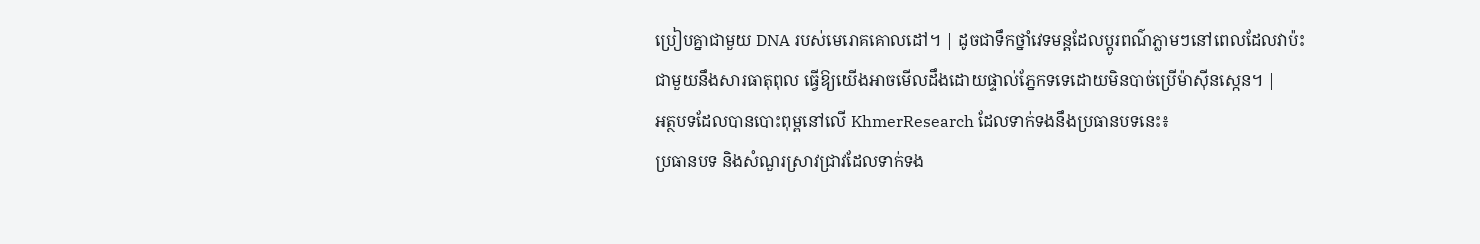ប្រៀបគ្នាជាមួយ DNA របស់មេរោគគោលដៅ។ | ដូចជាទឹកថ្នាំវេទមន្តដែលប្តូរពណ៌ភ្លាមៗនៅពេលដែលវាប៉ះជាមួយនឹងសារធាតុពុល ធ្វើឱ្យយើងអាចមើលដឹងដោយផ្ទាល់ភ្នែកទទេដោយមិនបាច់ប្រើម៉ាស៊ីនស្កេន។ |
អត្ថបទដែលបានបោះពុម្ពនៅលើ KhmerResearch ដែលទាក់ទងនឹងប្រធានបទនេះ៖
ប្រធានបទ និងសំណួរស្រាវជ្រាវដែលទាក់ទង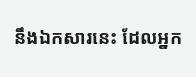នឹងឯកសារនេះ ដែលអ្នក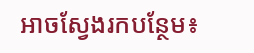អាចស្វែងរកបន្ថែម៖